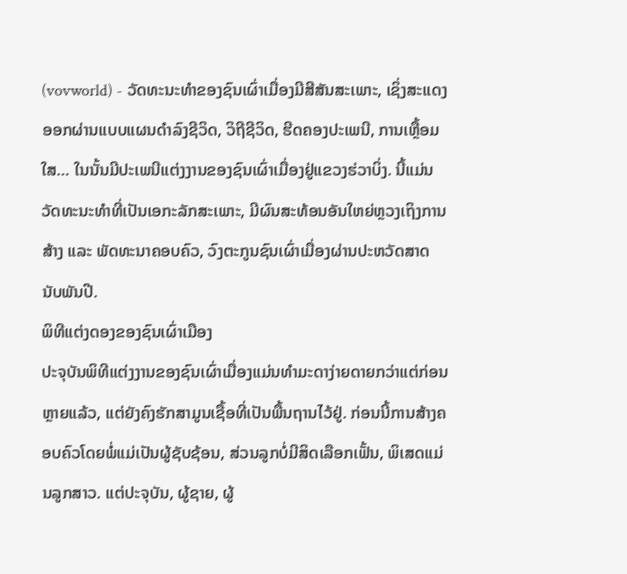(vovworld) - ວັດທະນະທຳຂອງຊົນເຜົ່າເມື່ອງມີສີສັນສະເພາະ, ເຊິ່ງສະແດງອອກຜ່ານແບບແຜນດຳລົງຊີວິດ, ວິຖີຊີວິດ, ຮີດຄອງປະເພນີ, ການເຫຼື້ອມໃສ… ໃນນັ້ນມີປະເພນີແຕ່ງງານຂອງຊົນເຜົ່າເມື່ອງຢູ່ແຂວງຮ່ວາບິ່ງ. ນີ້ແມ່ນວັດທະນະທຳທີ່ເປັນເອກະລັກສະເພາະ, ມີຜົນສະທ້ອນອັນໃຫຍ່ຫຼວງເຖິງການສ້າງ ແລະ ພັດທະນາຄອບຄົວ, ວົງຕະກູນຊົນເຜົ່າເມື່ອງຜ່ານປະຫວັດສາດນັບພັນປີ.
ພິທີແຕ່ງດອງຂອງຊົນເຜົ່າເມືອງ
ປະຈຸບັນພິທີແຕ່ງງານຂອງຊົນເຜົ່າເມື່ອງແມ່ນທຳມະດາງ່າຍດາຍກວ່າແຕ່ກ່ອນຫຼາຍແລ້ວ, ແຕ່ຍັງຄົງຮັກສາມູນເຊື້ອທີ່ເປັນພື້ນຖານໄວ້ຢູ່. ກ່ອນນີ້ການສ້າງຄອບຄົວໂດຍພໍ່ແມ່ເປັນຜູ້ຊັບຊ້ອນ, ສ່ວນລູກບໍ່ມີສິດເລືອກເຟັ້ນ, ພິເສດແມ່ນລູກສາວ. ແຕ່ປະຈຸບັນ, ຜູ້ຊາຍ, ຜູ້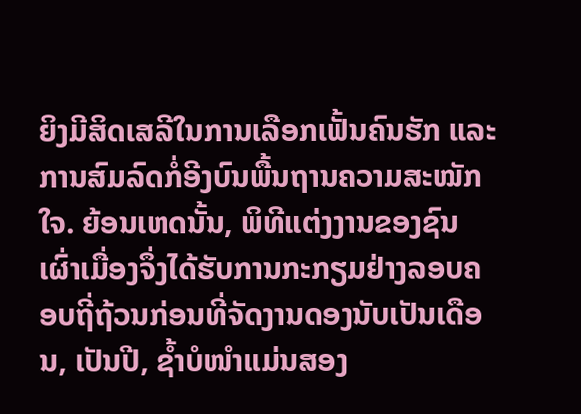ຍິງມີສິດເສລີໃນການເລືອກເຟັ້ນຄົນຮັກ ແລະ ການສົມລົດກໍ່ອີງບົນພື້ນຖານຄວາມສະໝັກໃຈ. ຍ້ອນເຫດນັ້ນ, ພິທີແຕ່ງງານຂອງຊົນເຜົ່າເມື່ອງຈຶ່ງໄດ້ຮັບການກະກຽມຢ່າງລອບຄອບຖີ່ຖ້ວນກ່ອນທີ່ຈັດງານດອງນັບເປັນເດືອນ, ເປັນປີ, ຊ້ຳບໍໜຳແມ່ນສອງ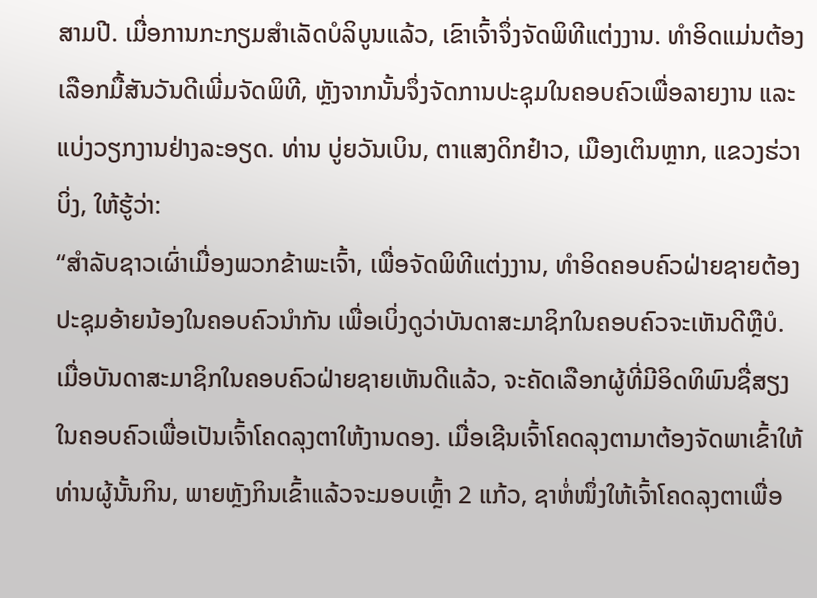ສາມປີ. ເມື່ອການກະກຽມສຳເລັດບໍລິບູນແລ້ວ, ເຂົາເຈົ້າຈຶ່ງຈັດພິທີແຕ່ງງານ. ທຳອິດແມ່ນຕ້ອງເລືອກມື້ສັນວັນດີເພີ່ມຈັດພິທີ, ຫຼັງຈາກນັ້ນຈຶ່ງຈັດການປະຊຸມໃນຄອບຄົວເພື່ອລາຍງານ ແລະ ແບ່ງວຽກງານຢ່າງລະອຽດ. ທ່ານ ບູ່ຍວັນເບິນ, ຕາແສງດິກຢ໋າວ, ເມືອງເຕິນຫຼາກ, ແຂວງຮ່ວາບິ່ງ, ໃຫ້ຮູ້ວ່າ:
“ສຳລັບຊາວເຜົ່າເມື່ອງພວກຂ້າພະເຈົ້າ, ເພື່ອຈັດພິທີແຕ່ງງານ, ທຳອິດຄອບຄົວຝ່າຍຊາຍຕ້ອງປະຊຸມອ້າຍນ້ອງໃນຄອບຄົວນຳກັນ ເພື່ອເບິ່ງດູວ່າບັນດາສະມາຊິກໃນຄອບຄົວຈະເຫັນດີຫຼືບໍ. ເມື່ອບັນດາສະມາຊິກໃນຄອບຄົວຝ່າຍຊາຍເຫັນດີແລ້ວ, ຈະຄັດເລືອກຜູ້ທີ່ມີອິດທິພົນຊື່ສຽງໃນຄອບຄົວເພື່ອເປັນເຈົ້າໂຄດລຸງຕາໃຫ້ງານດອງ. ເມື່ອເຊີນເຈົ້າໂຄດລຸງຕາມາຕ້ອງຈັດພາເຂົ້າໃຫ້ທ່ານຜູ້ນັ້ນກິນ, ພາຍຫຼັງກິນເຂົ້າແລ້ວຈະມອບເຫຼົ້າ 2 ແກ້ວ, ຊາຫໍ່ໜຶ່ງໃຫ້ເຈົ້າໂຄດລຸງຕາເພື່ອ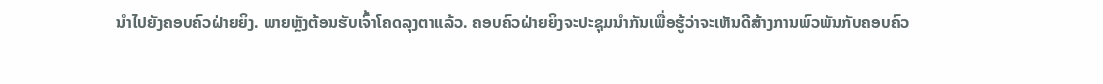ນຳໄປຍັງຄອບຄົວຝ່າຍຍິງ. ພາຍຫຼັງຕ້ອນຮັບເຈົ້າໂຄດລຸງຕາແລ້ວ. ຄອບຄົວຝ່າຍຍິງຈະປະຊຸມນຳກັນເພື່ອຮູ້ວ່າຈະເຫັນດີສ້າງການພົວພັນກັບຄອບຄົວ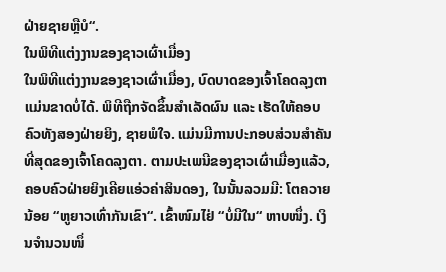ຝ່າຍຊາຍຫຼືບໍ“.
ໃນພິທີແຕ່ງງານຂອງຊາວເຜົ່າເມື່ອງ
ໃນພິທີແຕ່ງງານຂອງຊາວເຜົ່າເມື່ອງ, ບົດບາດຂອງເຈົ້າໂຄດລຸງຕາແມ່ນຂາດບໍ່ໄດ້. ພິທີຖືກຈັດຂຶ້ນສຳເລັດຜົນ ແລະ ເຮັດໃຫ້ຄອບຄົວທັງສອງຝ່າຍຍິງ, ຊາຍພໍໃຈ. ແມ່ນມີການປະກອບສ່ວນສຳຄັນທີ່ສຸດຂອງເຈົ້າໂຄດລຸງຕາ. ຕາມປະເພນີຂອງຊາວເຜົ່າເມື່ອງແລ້ວ, ຄອບຄົວຝ່າຍຍິງເຄີຍແອ່ວຄ່າສິນດອງ, ໃນນັ້ນລວມມີ: ໂຕຄວາຍນ້ອຍ “ຫູຍາວເທົ່າກັນເຂົາ“. ເຂົ້າໜົມໄຢ່ “ບໍ່ມີໃນ“ ຫາບໜຶ່ງ. ເງິນຈຳນວນໜຶ່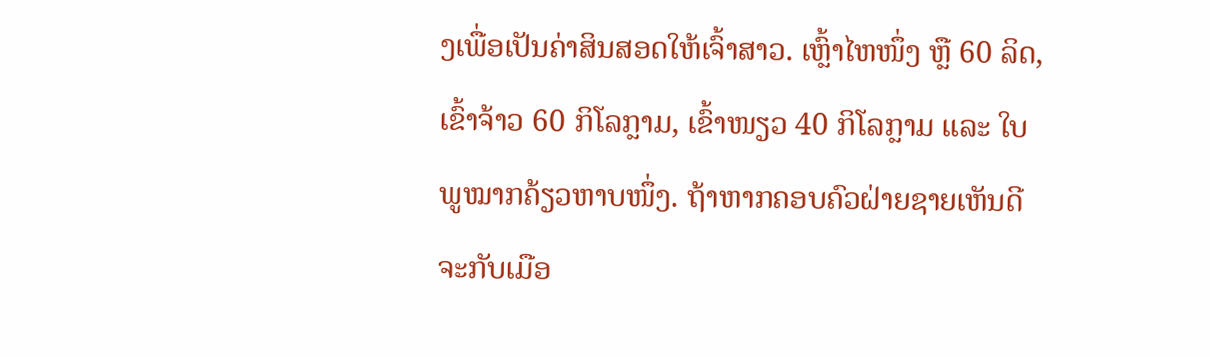ງເພື່ອເປັນຄ່າສິນສອດໃຫ້ເຈົ້າສາວ. ເຫຼົ້າໄຫໜຶ່ງ ຫຼື 60 ລິດ, ເຂົ້າຈ້າວ 60 ກິໂລກຼາມ, ເຂົ້າໜຽວ 40 ກິໂລກຼາມ ແລະ ໃບພູໝາກຄ້ຽວຫາບໜຶ່ງ. ຖ້າຫາກຄອບຄົວຝ່າຍຊາຍເຫັນດີຈະກັບເມືອ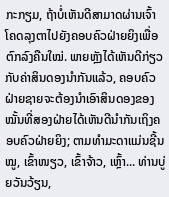ກະກຽມ, ຖ້າບໍ່ເຫັນດີສາມາດຜ່ານເຈົ້າໂຄດລຸງຕາໄປຍັງຄອບຄົວຝ່າຍຍິງເພື່ອຕົກລົງຄືນໃໝ່. ພາຍຫຼັງໄດ້ເຫັນດີກ່ຽວກັບຄ່າສິນດອງນຳກັນແລ້ວ, ຄອບຄົວຝ່າຍຊາຍຈະຕ້ອງນຳເອົາສິນດອງຂອງໝັ້ນທີ່ສອງຝ່າຍໄດ້ເຫັນດີນຳກັນເຖິງຄອບຄົວຝ່າຍຍິງ; ຕາມທຳມະດາແມ່ນຊີ້ນໝູ, ເຂົ້າໜຽວ, ເຂົ້າຈ້າວ, ເຫຼົ້າ... ທ່ານບູ່ຍວັນວ້ຽນ,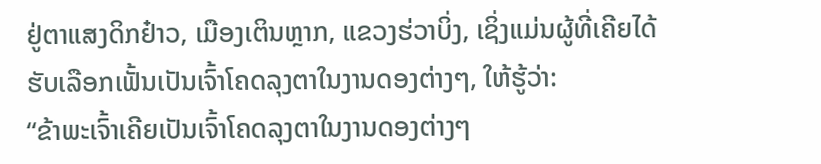ຢູ່ຕາແສງດິກຢ໋າວ, ເມືອງເຕິນຫຼາກ, ແຂວງຮ່ວາບິ່ງ, ເຊິ່ງແມ່ນຜູ້ທີ່ເຄີຍໄດ້ຮັບເລືອກເຟັ້ນເປັນເຈົ້າໂຄດລຸງຕາໃນງານດອງຕ່າງໆ, ໃຫ້ຮູ້ວ່າ:
“ຂ້າພະເຈົ້າເຄີຍເປັນເຈົ້າໂຄດລຸງຕາໃນງານດອງຕ່າງໆ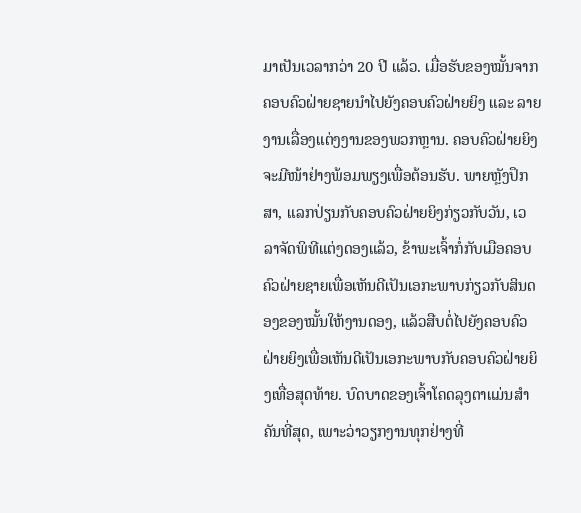ມາເປັນເວລາກວ່າ 20 ປີ ແລ້ວ. ເມື່ອຮັບຂອງໝັ້ນຈາກຄອບຄົວຝ່າຍຊາຍນຳໄປຍັງຄອບຄົວຝ່າຍຍິງ ແລະ ລາຍງານເລື່ອງແຕ່ງງານຂອງພວກຫຼານ. ຄອບຄົວຝ່າຍຍິງຈະມີໜ້າຢ່າງພ້ອມພຽງເພື່ອຕ້ອນຮັບ. ພາຍຫຼັງປຶກສາ, ແລກປ່ຽນກັບຄອບຄົວຝ່າຍຍິງກ່ຽວກັບວັນ, ເວລາຈັດພິທີແຕ່ງດອງແລ້ວ, ຂ້າພະເຈົ້າກໍ່ກັບເມືອຄອບຄົວຝ່າຍຊາຍເພື່ອເຫັນດີເປັນເອກະພາບກ່ຽວກັບສິນດອງຂອງໝັ້ນໃຫ້ງານດອງ, ແລ້ວສືບຕໍ່ໄປຍັງຄອບຄົວຝ່າຍຍິງເພື່ອເຫັນດີເປັນເອກະພາບກັບຄອບຄົວຝ່າຍຍິງເທື່ອສຸດທ້າຍ. ບົດບາດຂອງເຈົ້າໂຄດລຸງຕາແມ່ນສຳຄັນທີ່ສຸດ, ເພາະວ່າວຽກງານທຸກຢ່າງທີ່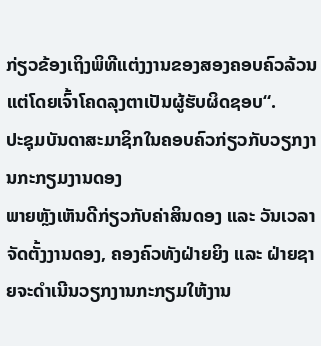ກ່ຽວຂ້ອງເຖິງພິທີແຕ່ງງານຂອງສອງຄອບຄົວລ້ວນແຕ່ໂດຍເຈົ້າໂຄດລຸງຕາເປັນຜູ້ຮັບຜິດຊອບ“.
ປະຊຸມບັນດາສະມາຊິກໃນຄອບຄົວກ່ຽວກັບວຽກງານກະກຽມງານດອງ
ພາຍຫຼັງເຫັນດີກ່ຽວກັບຄ່າສິນດອງ ແລະ ວັນເວລາຈັດຕັ້ງງານດອງ, ຄອງຄົວທັງຝ່າຍຍິງ ແລະ ຝ່າຍຊາຍຈະດຳເນີນວຽກງານກະກຽມໃຫ້ງານ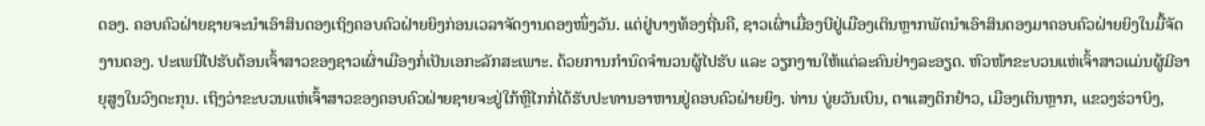ດອງ. ຄອບຄົວຝ່າຍຊາຍຈະນຳເອົາສິນດອງເຖິງຄອບຄົວຝ່າຍຍິງກ່ອນເວລາຈັດງານດອງໜຶ່ງວັນ. ແຕ່ຢູ່ບາງທ້ອງຖີ່ນຄື, ຊາວເຜົ່າເມື່ອງບີຢູ່ເມືອງເຕິນຫຼາກພັດນຳເອົາສິນດອງມາຄອບຄົວຝ່າຍຍິງໃນມື້ຈັດງານດອງ. ປະເພນີໄປຮັບຕ້ອນເຈົ້າສາວຂອງຊາວເຜົ່າເມືອງກໍ່ເປັນເອກະລັກສະເພາະ. ດ້ວຍການກຳນົດຈຳນວນຜູ້ໄປຮັບ ແລະ ວຽກງານໃຫ້ແຕ່ລະຄົນຢ່າງລະອຽດ. ຫົວໜ້າຂະບວນແຫ່ເຈົ້າສາວແມ່ນຜູ້ມີອາຍຸສູງໃນວົງຕະກຸນ. ເຖິງວ່າຂະບວນແຫ່ເຈົ້າສາວຂອງຄອບຄົວຝ່າຍຊາຍຈະຢູ່ໃກ້ຫຼືໄກກໍ່ໄດ້ຮັບປະທານອາຫານຢູ່ຄອບຄົວຝ່າຍຍິງ. ທ່ານ ບູ່ຍວັນເບິນ, ຕາແສງດິກຢ໋າວ, ເມືອງເຕິນຫຼາກ, ແຂວງຮ່ວາບິງ,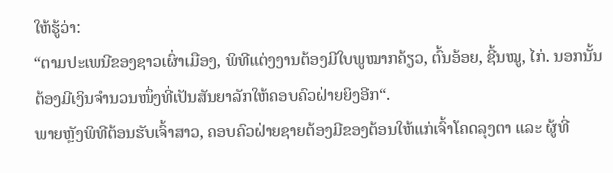ໃຫ້ຮູ້ວ່າ:
“ຕາມປະເພນີຂອງຊາວເຜົ່າເມືອງ, ພິທີແຕ່ງງານຕ້ອງມີໃບພູໝາກຄ້ຽວ, ຕົ້ນອ້ອຍ, ຊີ້ນໝູ, ໄກ່. ນອກນັ້ນຕ້ອງມີເງິນຈຳນວນໜຶ່ງທີ່ເປັນສັນຍາລັກໃຫ້ຄອບຄົວຝ່າຍຍິງອີກ“.
ພາຍຫຼັງພິທີຕ້ອນຮັບເຈົ້າສາວ, ຄອບຄົວຝ່າຍຊາຍຕ້ອງມີຂອງຕ້ອນໃຫ້ແກ່ເຈົ້າໂຄດລຸງຕາ ແລະ ຜູ້ທີ່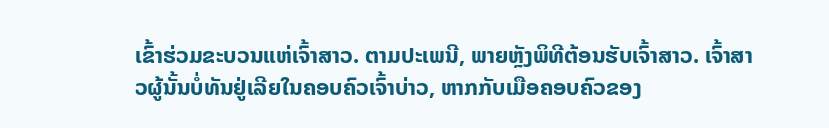ເຂົ້າຮ່ວມຂະບວນແຫ່ເຈົ້າສາວ. ຕາມປະເພນີ, ພາຍຫຼັງພິທີຕ້ອນຮັບເຈົ້າສາວ. ເຈົ້າສາວຜູ້ນັ້ນບໍ່ທັນຢູ່ເລີຍໃນຄອບຄົວເຈົ້າບ່າວ, ຫາກກັບເມືອຄອບຄົວຂອງ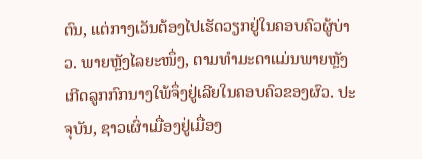ຕົນ, ແຕ່ກາງເວັນຕ້ອງໄປເຮັດວຽກຢູ່ໃນຄອບຄົວຜູ້ບ່າວ. ພາຍຫຼັງໄລຍະໜຶ່ງ, ຕາມທຳມະດາແມ່ນພາຍຫຼັງເກີດລູກກົກນາງໃພ້ຈຶ່ງຢູ່ເລີຍໃນຄອບຄົວຂອງຜົວ. ປະຈຸບັນ, ຊາວເຜົ່າເມື່ອງຢູ່ເມື່ອງ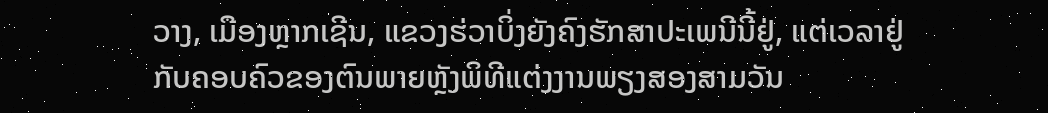ວາງ, ເມືອງຫຼາກເຊີນ, ແຂວງຮ່ວາບິ່ງຍັງຄົງຮັກສາປະເພນີນີ້ຢູ່, ແຕ່ເວລາຢູ່ກັບຄອບຄົວຂອງຕົນພາຍຫຼັງພິທີແຕ່ງງານພຽງສອງສາມວັນ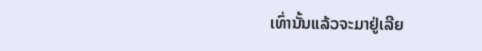ເທົ່ານັ້ນແລ້ວຈະມາຢູ່ເລີຍ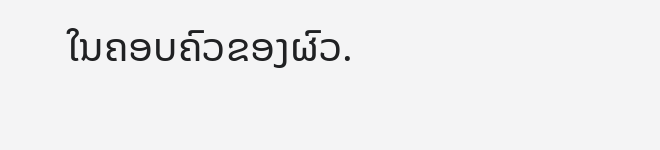ໃນຄອບຄົວຂອງຜົວ.